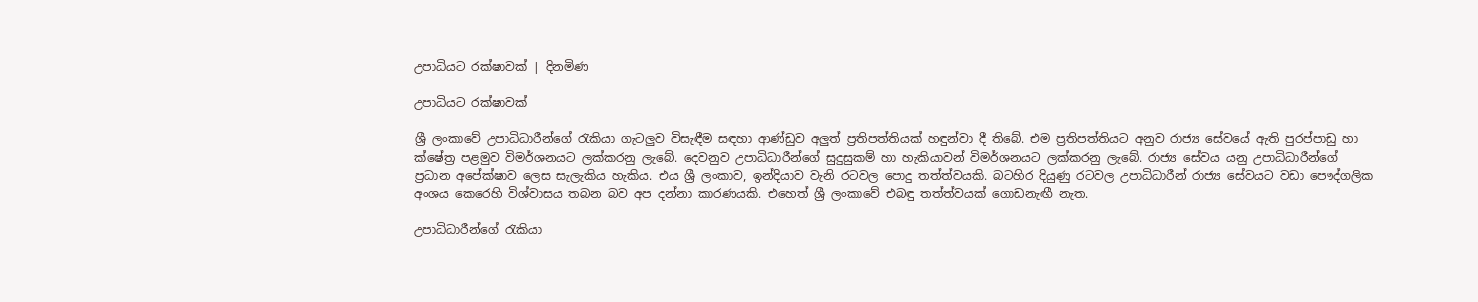උපාධියට රක්ෂාවක් | දිනමිණ

උපාධියට රක්ෂාවක්

ශ්‍රී ලංකාවේ උපාධිධාරීන්ගේ රැකියා ගැටලුව විසැඳීම සඳහා ආණ්ඩුව අලුත් ප්‍රතිපත්තියක් හඳුන්වා දී තිබේ. එම ප්‍රතිපත්තියට අනුව රාජ්‍ය සේවයේ ඇති පුරප්පාඩු හා ක්ෂේත්‍ර පළමුව විමර්ශනයට ලක්කරනු ලැබේ. දෙවනුව උපාධිධාරීන්ගේ සුදුසුකම් හා හැකියාවන් විමර්ශනයට ලක්කරනු ලැබේ. රාජ්‍ය සේවය යනු උපාධිධාරීන්ගේ ප්‍රධාන අපේක්ෂාව ලෙස සැලැකිය හැකිය. එය ශ්‍රී ලංකාව, ඉන්දියාව වැනි රටවල පොදු තත්ත්වයකි. බටහිර දියුණු රටවල උපාධිධාරීන් රාජ්‍ය සේවයට වඩා පෞද්ගලික අංශය කෙරෙහි විශ්වාසය තබන බව අප දන්නා කාරණයකි. එහෙත් ශ්‍රී ලංකාවේ එබඳු තත්ත්වයක් ගොඩනැඟී නැත.

උපාධිධාරීන්ගේ රැකියා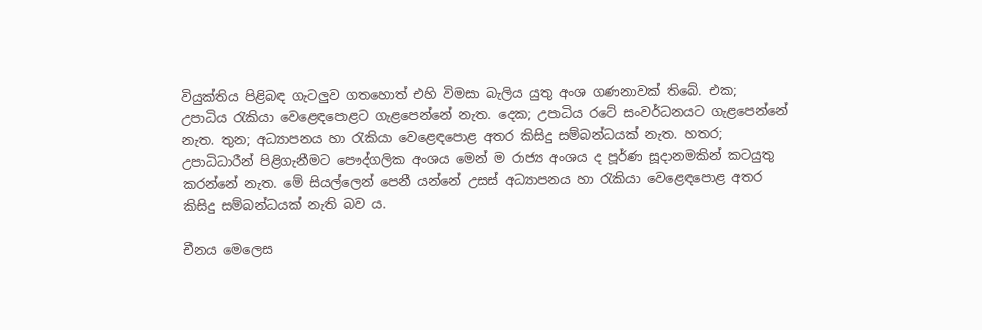වියුක්තිය පිළිබඳ ගැටලුව ගතහොත් එහි විමසා බැලිය යුතු අංශ ගණනාවක් තිබේ. එක; උපාධිය රැකියා වෙළෙඳපොළට ගැළපෙන්නේ නැත. දෙක; උපාධිය රටේ සංවර්ධනයට ගැළපෙන්නේ නැත. තුන; අධ්‍යාපනය හා රැකියා වෙළෙඳපොළ අතර කිසිදු සම්බන්ධයක් නැත. හතර; උපාධිධාරීන් පිළිගැනීමට පෞද්ගලික අංශය මෙන් ම රාජ්‍ය අංශය ද පූර්ණ සූදානමකින් කටයුතු කරන්නේ නැත. මේ සියල්ලෙන් පෙනී යන්නේ උසස් අධ්‍යාපනය හා රැකියා වෙළෙඳපොළ අතර කිසිදු සම්බන්ධයක් නැති බව ය.

චීනය මෙලෙස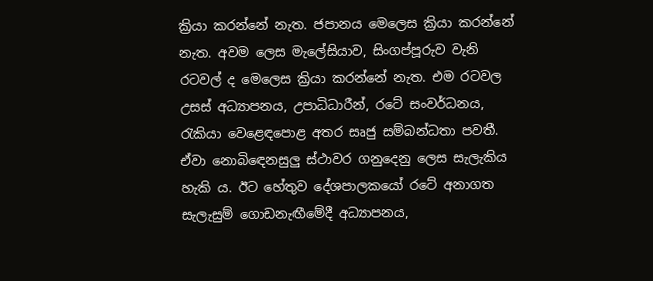ක්‍රියා කරන්නේ නැත. ජපානය මෙලෙස ක්‍රියා කරන්නේ නැත. අවම ලෙස මැලේසියාව, සිංගප්පූරුව වැනි රටවල් ද මෙලෙස ක්‍රියා කරන්නේ නැත. එම රටවල උසස් අධ්‍යාපනය, උපාධිධාරීන්, රටේ සංවර්ධනය, රැකියා වෙළෙඳපොළ අතර සෘජු සම්බන්ධතා පවතී. ඒවා නොබි‍ඳෙනසුලු ස්ථාවර ගනුදෙනු ලෙස සැලැකිය හැකි ය. ඊට හේතුව දේශපාලකයෝ රටේ අනාගත සැලැසුම් ගොඩනැඟීමේදී අධ්‍යාපනය,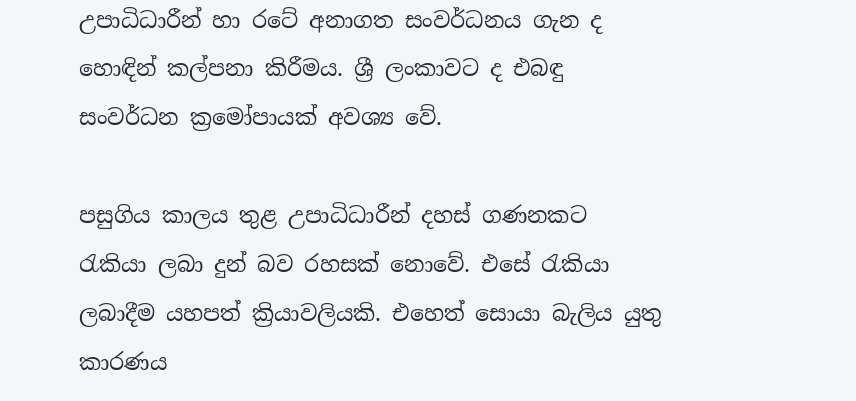උපාධිධාරීන් හා රටේ අනාගත සංවර්ධනය ගැන ද හොඳින් කල්පනා කිරීමය. ශ්‍රී ලංකාවට ද එබඳු සංවර්ධන ක්‍රමෝපායක් අවශ්‍ය වේ.

පසුගිය කාලය තුළ උපාධිධාරීන් දහස් ගණනකට රැකියා ලබා දුන් බව රහසක් නොවේ. එසේ රැකියා ලබාදීම යහපත් ක්‍රියාවලියකි. එහෙත් සොයා බැලිය යුතු කාරණය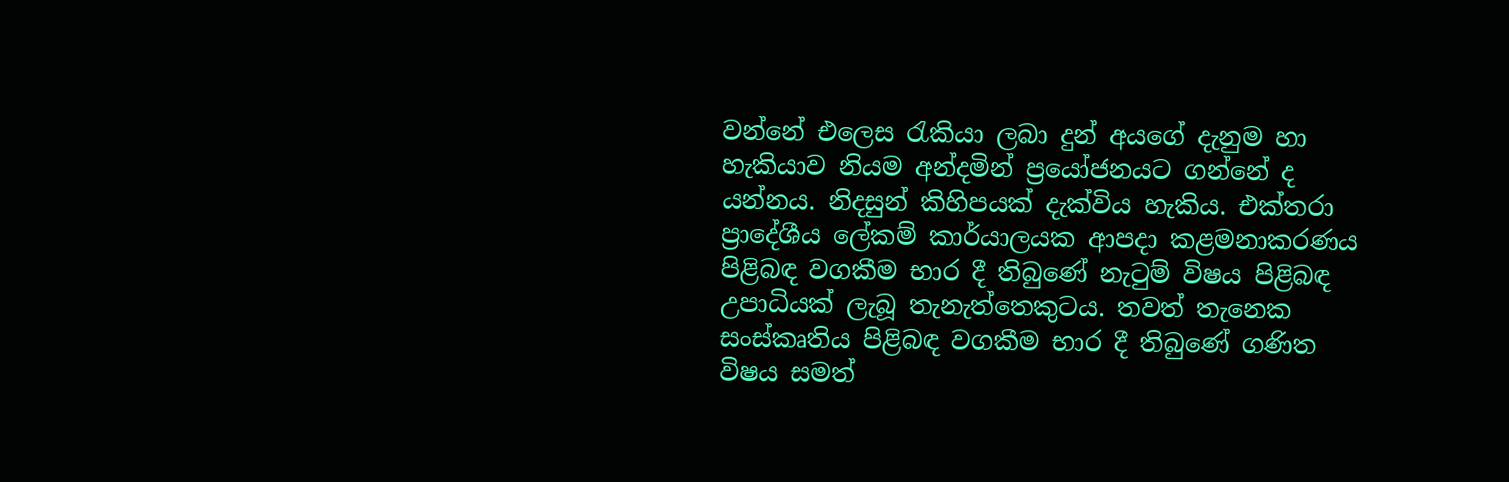වන්නේ එලෙස රැකියා ලබා දුන් අයගේ දැනුම හා හැකියාව නියම අන්දමින් ප්‍රයෝජනයට ‍ගන්නේ ද යන්නය. නිදසුන් කිහිපයක් දැක්විය හැකිය. එක්තරා ප්‍රාදේශීය ලේකම් කාර්යාලයක ආපදා කළමනාකරණය පිළිබඳ වගකීම භාර දී තිබුණේ නැටුම් විෂය පිළිබඳ උපාධියක් ලැබූ තැනැත්තෙකුටය. තවත් තැනෙක සංස්කෘතිය පිළිබඳ වගකීම භාර දී තිබුණේ ගණිත විෂය සමත්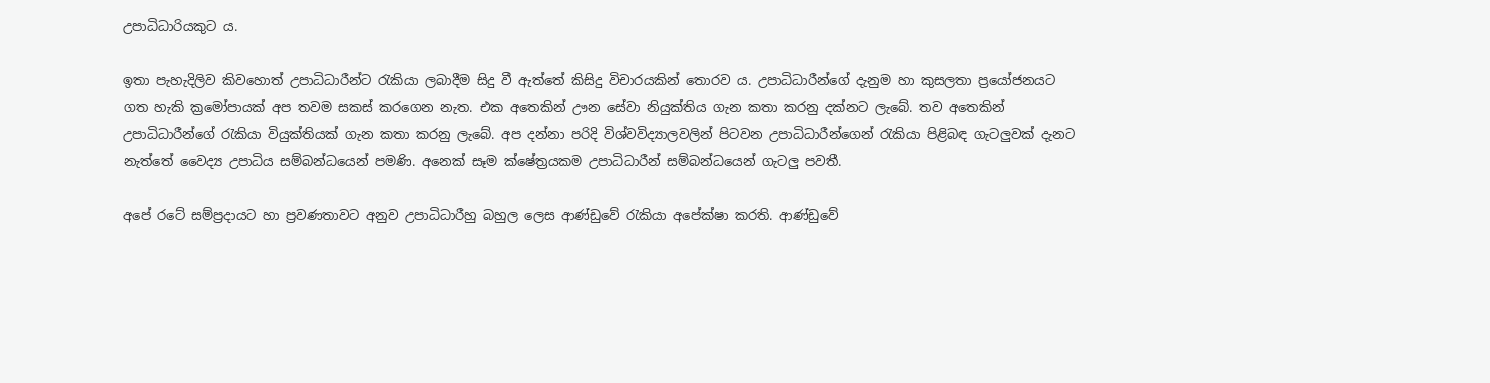උපාධිධාරියකුට ය.

ඉතා පැහැදිලිව කිවහොත් උපාධිධාරීන්ට රැකියා ලබාදීම සිදු වී ඇත්තේ කිසිදු විචාරයකින් තොරව ය. උපාධිධාරීන්ගේ දැනුම හා කුසලතා ප්‍රයෝජනයට ගත හැකි ක්‍රමෝපායක් අප තවම සකස් කරගෙන නැත. එක අතෙකින් ඌන සේවා නියුක්තිය ගැන කතා කරනු දක්නට ලැබේ. තව අතෙකින් උපාධිධාරීන්ගේ රැකියා වියුක්තියක් ගැන කතා කරනු ලැබේ. අප දන්නා පරිදි විශ්වවිද්‍යාලවලින් පිටවන උපාධිධාරීන්ගෙන් රැකියා පිළිබඳ ගැටලුවක් දැනට නැත්තේ වෛද්‍ය උපාධිය සම්බන්ධයෙන් පමණි. අනෙක් සෑම ක්ෂේත්‍රයකම උපාධිධාරීන් සම්බන්ධයෙන් ගැටලු පවතී.

අපේ රටේ සම්ප්‍රදායට හා ප්‍රවණතාවට අනුව උපාධිධාරීහු බහුල ලෙස ආණ්ඩුවේ රැකියා අපේක්ෂා කරති. ආණ්ඩුවේ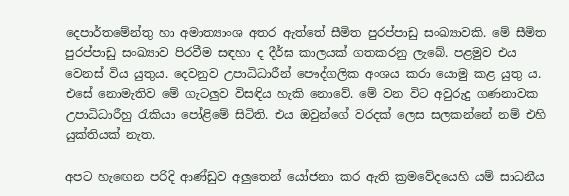දෙපාර්තමේන්තු හා අමාත්‍යාංශ අතර ඇත්තේ සීමිත පුරප්පාඩු සංඛ්‍යාවකි. මේ සීමිත පුරප්පාඩු සංඛ්‍යාව පිරවීම සඳහා ද දීර්ඝ කාලයක් ගතකරනු ලැබේ. පළමුව එය වෙනස් විය යුතුය. දෙවනුව උපාධිධාරීන් පෞද්ගලික අංශය කරා යොමු කළ යුතු ය. එසේ නොමැතිව මේ ගැටලුව විසඳිය හැකි නොවේ. මේ වන විට අවුරුදු ගණනාවක උපාධිධාරීහු රැකියා පෝළිමේ සිටිති. එය ඔවුන්ගේ වරදක් ලෙස සලකන්නේ නම් එහි යුක්තියක් නැත.

අපට හැ‍ඟෙන පරිදි ආණ්ඩුව අලුතෙන් යෝජනා කර ඇති ක්‍රමවේදයෙහි යම් සාධනීය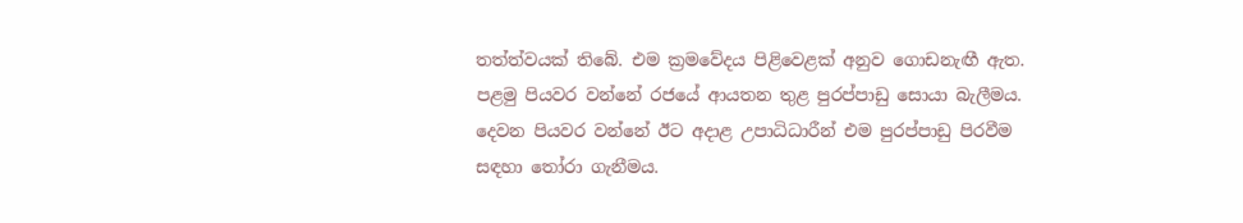තත්ත්වයක් තිබේ. එම ක්‍රමවේදය පිළිවෙළක් අනුව ගොඩනැඟී ඇත. පළමු පියවර වන්නේ රජයේ ආයතන තුළ පුරප්පාඩු සොයා බැලීමය. දෙවන පියවර වන්නේ ඊට අදාළ උපාධිධාරීන් එම පුරප්පාඩු පිරවීම සඳහා තෝරා ගැනීමය.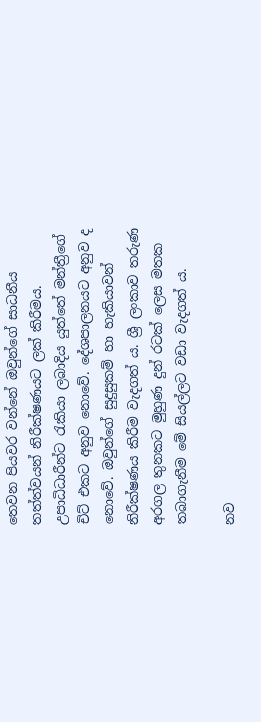තෙවන පියවර වන්නේ ඔවුන්ගේ සාධනීය තත්ත්වයන් නිරීක්ෂණයට ලක් කිරීමය. උපාධිධාරීන්ට රැකියා ලබාදිය යුත්තේ මන්ත්‍රීගේ චිට් එකට අනුව නොවේ. දේශපාලනයට අනුව ද නොවේ. ඔවුන්ගේ සුදුසුකම් හා හැකියාවන් නිරීක්ෂණය කිරීම වැදගත් ය. ශ්‍රී ලංකාව තරුණ අරගල තුනකට මුහුණ දුන් රටක් ලෙස මතක තබාගැනීම මේ සියල්ලට වඩා වැදගත් ය.

නව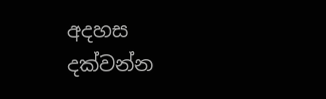අදහස දක්වන්න